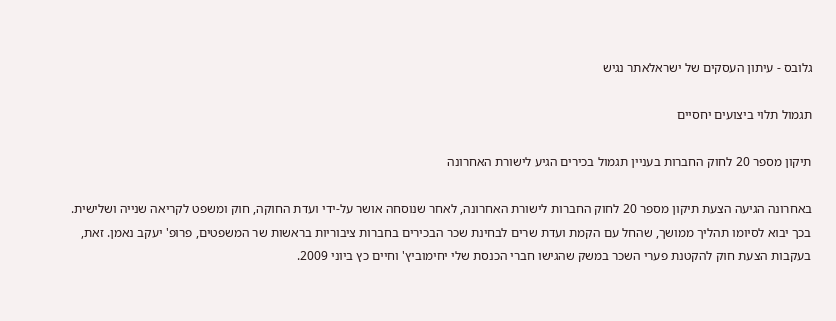גלובס - עיתון העסקים של ישראלאתר נגיש

תגמול תלוי ביצועים יחסיים

תיקון מספר 20 לחוק החברות בעניין תגמול בכירים הגיע לישורת האחרונה

באחרונה הגיעה הצעת תיקון מספר 20 לחוק החברות לישורת האחרונה, לאחר שנוסחה אושר על-ידי ועדת החוקה, חוק ומשפט לקריאה שנייה ושלישית. בכך יבוא לסיומו תהליך ממושך, שהחל עם הקמת ועדת שרים לבחינת שכר הבכירים בחברות ציבוריות בראשות שר המשפטים, פרופ' יעקב נאמן. זאת, בעקבות הצעת חוק להקטנת פערי השכר במשק שהגישו חברי הכנסת שלי יחימוביץ' וחיים כץ ביוני 2009.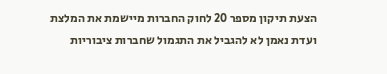הצעת תיקון מספר 20 לחוק החברות מיישמת את המלצת ועדת נאמן לא להגביל את התגמול שחברות ציבוריות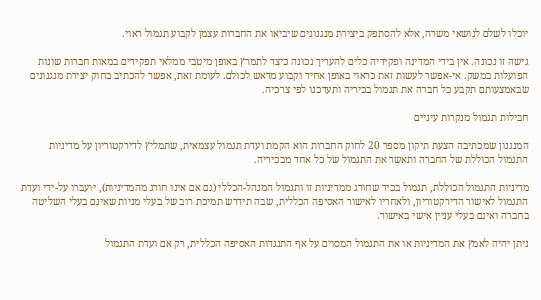יוכלו לשלם לנושאי משרה, אלא להסתפק ביצירת מנגנונים שיביאו את החברות עצמן לקבוע תגמול ראוי.

גישה זו נכונה. אין בידי המדינה ופקידיה כלים להעריך נכונה כיצד לתמרץ באופן מיטבי ממלאי תפקידים במאות חברות שונות הפועלות במשק. אי-אפשר לעשות זאת כראוי באופן אחיד וקבוע מראש לכולם. לעומת זאת, אפשר להכתיב בחוק יצירת מנגנונים שבאמצעותם תקבע כל חברה את תגמול בכיריה ותעדכנו לפי צרכיה.

חבילות תגמול מנקרות עיניים

המנגנון שמכתיבה הצעת תיקון מספר 20 לחוק החברות הוא הקמת ועדת תגמול עצמאית, שתמליץ לדירקטוריון על מדיניות התגמול הכוללת של החברה ותאשר את התגמול של כל אחד מבכיריה.

מדיניות התגמול הכוללת, תגמול בכיר שחורג ממדיניות זו ותגמול המנהל-הכללי (גם אם אינו חורג מהמדיניות), יועברו על-ידי ועדת התגמול לאישור הדירקטוריון, ולאחריו לאישור האסיפה הכללית, שבה תידרש תמיכת רוב של בעלי מניות שאינם בעלי השליטה בחברה ואינם בעלי עניין אישי באישור.

ניתן יהיה לאמץ את המדיניות או את התגמול המסוים על אף התנגדות האסיפה הכללית, רק אם ועדת התגמול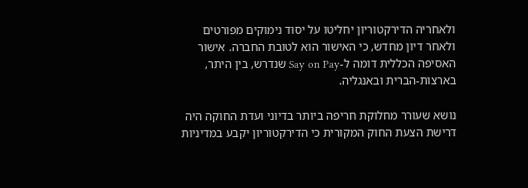ולאחריה הדירקטוריון יחליטו על יסוד נימוקים מפורטים ולאחר דיון מחדש, כי האישור הוא לטובת החברה. אישור האסיפה הכללית דומה ל-Say on Pay שנדרש, בין היתר, בארצות-הברית ובאנגליה.

נושא שעורר מחלוקת חריפה ביותר בדיוני ועדת החוקה היה דרישת הצעת החוק המקורית כי הדירקטוריון יקבע במדיניות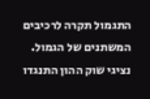התגמול תקרה לרכיבים המשתנים של הגמול. נציגי שוק ההון התנגדו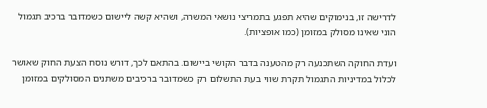לדרישה זו, בנימוקים שהיא תפגע בתמריצי נושאי המשרה, ושהיא קשה ליישום כשמדובר ברכיב תגמול הוני שאינו מסולק במזומן (כמו אופציות).

ועדת החוקה השתכנעה רק מהטענה בדבר הקושי ביישום. בהתאם לכך, דורש נוסח הצעת החוק שאושר לכלול במדיניות התגמול תקרת שווי בעת התשלום רק כשמדובר ברכיבים משתנים המסולקים במזומן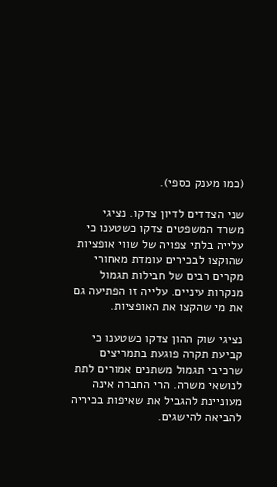(כמו מענק כספי).

שני הצדדים לדיון צדקו. נציגי משרד המשפטים צדקו כשטענו כי עלייה בלתי צפויה של שווי אופציות שהוקצו לבכירים עומדת מאחורי מקרים רבים של חבילות תגמול מנקרות עיניים. עלייה זו הפתיעה גם את מי שהקצו את האופציות.

נציגי שוק ההון צדקו כשטענו כי קביעת תקרה פוגעת בתמריצים שרכיבי תגמול משתנים אמורים לתת לנושאי משרה. הרי החברה אינה מעוניינת להגביל את שאיפות בכיריה להביאה להישגים.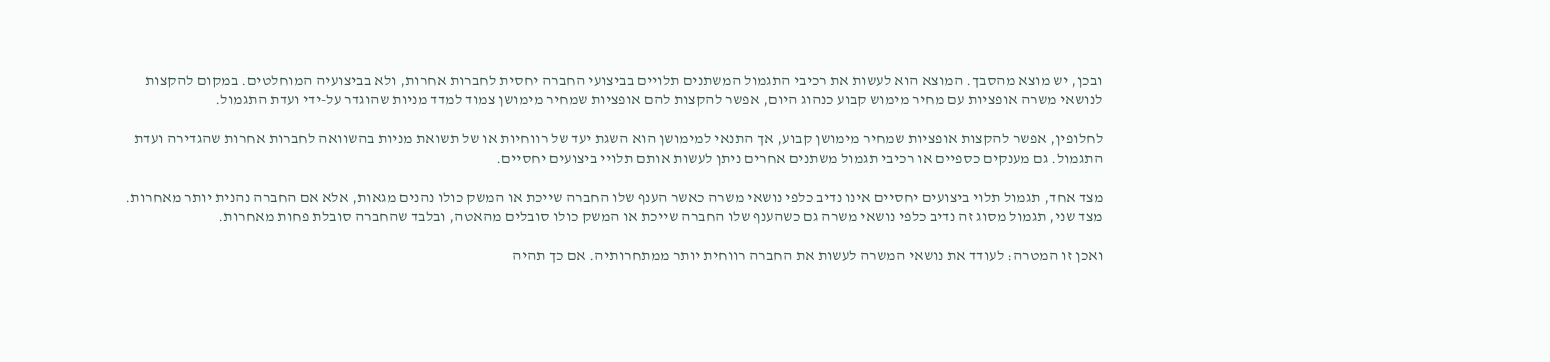ובכן, יש מוצא מהסבך. המוצא הוא לעשות את רכיבי התגמול המשתנים תלויים בביצועי החברה יחסית לחברות אחרות, ולא בביצועיה המוחלטים. במקום להקצות לנושאי משרה אופציות עם מחיר מימוש קבוע כנהוג היום, אפשר להקצות להם אופציות שמחיר מימושן צמוד למדד מניות שהוגדר על-ידי ועדת התגמול.

לחלופין, אפשר להקצות אופציות שמחיר מימושן קבוע, אך התנאי למימושן הוא השגת יעד של רווחיות או של תשואת מניות בהשוואה לחברות אחרות שהגדירה ועדת התגמול. גם מענקים כספיים או רכיבי תגמול משתנים אחרים ניתן לעשות אותם תלויי ביצועים יחסיים.

מצד אחד, תגמול תלוי ביצועים יחסיים אינו נדיב כלפי נושאי משרה כאשר הענף שלו החברה שייכת או המשק כולו נהנים מגאות, אלא אם החברה נהנית יותר מאחרות. מצד שני, תגמול מסוג זה נדיב כלפי נושאי משרה גם כשהענף שלו החברה שייכת או המשק כולו סובלים מהאטה, ובלבד שהחברה סובלת פחות מאחרות.

ואכן זו המטרה: לעודד את נושאי המשרה לעשות את החברה רווחית יותר ממתחרותיה. אם כך תהיה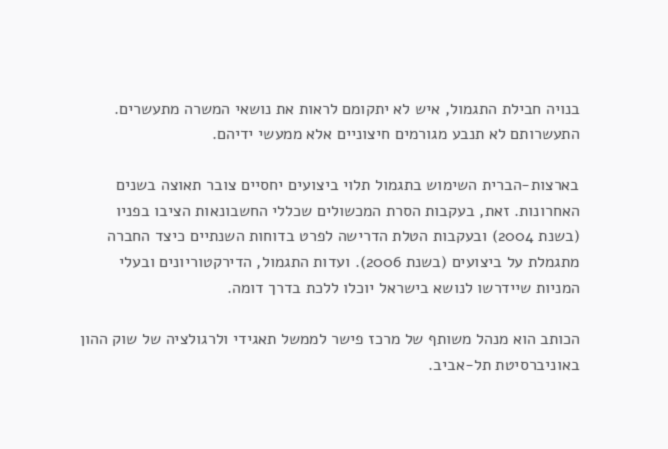בנויה חבילת התגמול, איש לא יתקומם לראות את נושאי המשרה מתעשרים. התעשרותם לא תנבע מגורמים חיצוניים אלא ממעשי ידיהם.

בארצות-הברית השימוש בתגמול תלוי ביצועים יחסיים צובר תאוצה בשנים האחרונות. זאת, בעקבות הסרת המכשולים שכללי החשבונאות הציבו בפניו (בשנת 2004) ובעקבות הטלת הדרישה לפרט בדוחות השנתיים כיצד החברה מתגמלת על ביצועים (בשנת 2006). ועדות התגמול, הדירקטוריונים ובעלי המניות שיידרשו לנושא בישראל יוכלו ללכת בדרך דומה.

הכותב הוא מנהל משותף של מרכז פישר לממשל תאגידי ולרגולציה של שוק ההון באוניברסיטת תל-אביב.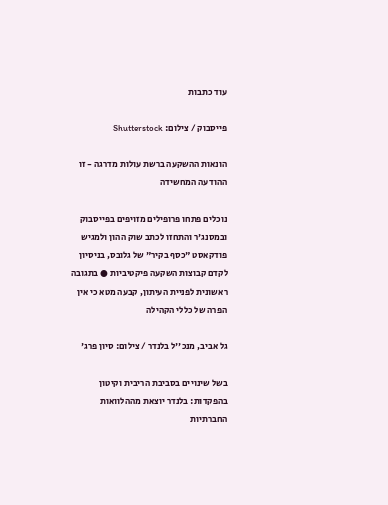עוד כתבות

פייסבוק / צילום: Shutterstock

הונאות ההשקעה ברשת עולות מדרגה - זו ההודעה המחשידה

נוכלים פתחו פרופילים מזויפים בפייסבוק ובמסנג'ר והתחזו לכתב שוק ההון ולמגיש פודקאסט "כסף בקיר" של גלובס, בניסיון לקדם קבוצות השקעה פיקטיביות ● בתגובה ראשונית לפניית העיתון, קבעה מטא כי אין הפרה של כללי הקהילה

גל אביב, מנכ''ל בלנדר / צילום: סיון פרג'

בשל שינויים בסביבת הריבית וקיטון בהפקדות: בלנדר יוצאת מההלוואות החברתיות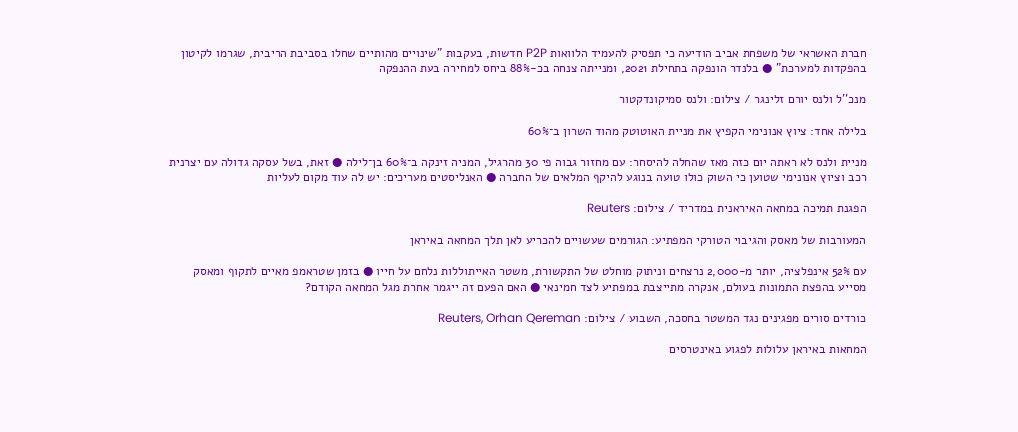חברת האשראי של משפחת אביב הודיעה כי תפסיק להעמיד הלוואות P2P חדשות, בעקבות "שינויים מהותיים שחלו בסביבת הריבית, שגרמו לקיטון בהפקדות למערכת" ● בלנדר הונפקה בתחילת 2021, ומנייתה צנחה בכ-88% ביחס למחירה בעת ההנפקה

מנכ''ל ולנס יורם זלינגר / צילום: ולנס סמיקונדקטור

בלילה אחד: ציוץ אנונימי הקפיץ את מניית האוטוטק מהוד השרון ב־60%

מניית ולנס לא ראתה יום כזה מאז שהחלה להיסחר: עם מחזור גבוה פי 30 מהרגיל, המניה זינקה ב־60% בן־לילה ● זאת, בשל עסקה גדולה עם יצרנית רכב וציוץ אנונימי שטוען כי השוק כולו טועה בנוגע להיקף המלאים של החברה ● האנליסטים מעריכים: יש לה עוד מקום לעליות

הפגנת תמיכה במחאה האיראנית במדריד / צילום: Reuters

המעורבות של מאסק והגיבוי הטורקי המפתיע: הגורמים שעשויים להכריע לאן תלך המחאה באיראן

עם 52% אינפלציה, יותר מ-2,000 נרצחים וניתוק מוחלט של התקשורת, משטר האייתוללות נלחם על חייו ● בזמן שטראמפ מאיים לתקוף ומאסק מסייע בהפצת התמונות בעולם, אנקרה מתייצבת במפתיע לצד חמינאי ● האם הפעם זה ייגמר אחרת מגל המחאה הקודם?

כורדים סורים מפגינים נגד המשטר בחסכה, השבוע / צילום: Reuters, Orhan Qereman

המחאות באיראן עלולות לפגוע באינטרסים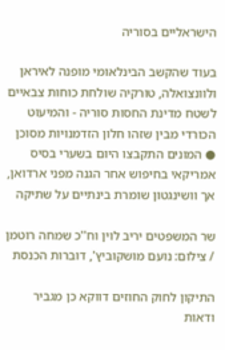הישראליים בסוריה

בעוד שהקשב הבינלאומי מופנה לאיראן ולוונצואלה, טורקיה שולחת כוחות צבאיים לשטח מדינת החסות סוריה - והמיעוט הכורדי מבין שזהו חלון הזדמנויות מסוכן ● המונים התקבצו היום בשערי בסיס אמריקאי בחיפוש אחר הגנה מפני ארדואן, אך וושינגטון שומרת בינתיים על שתיקה

שר המשפטים יריב לוין וח''כ שמחה רוטמן / צילום: נועם מושקוביץ', דוברות הכנסת

התיקון לחוק החוזים דווקא כן מגביר ודאות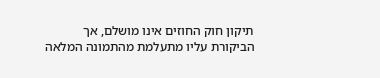תיקון חוק החוזים אינו מושלם, אך הביקורת עליו מתעלמת מהתמונה המלאה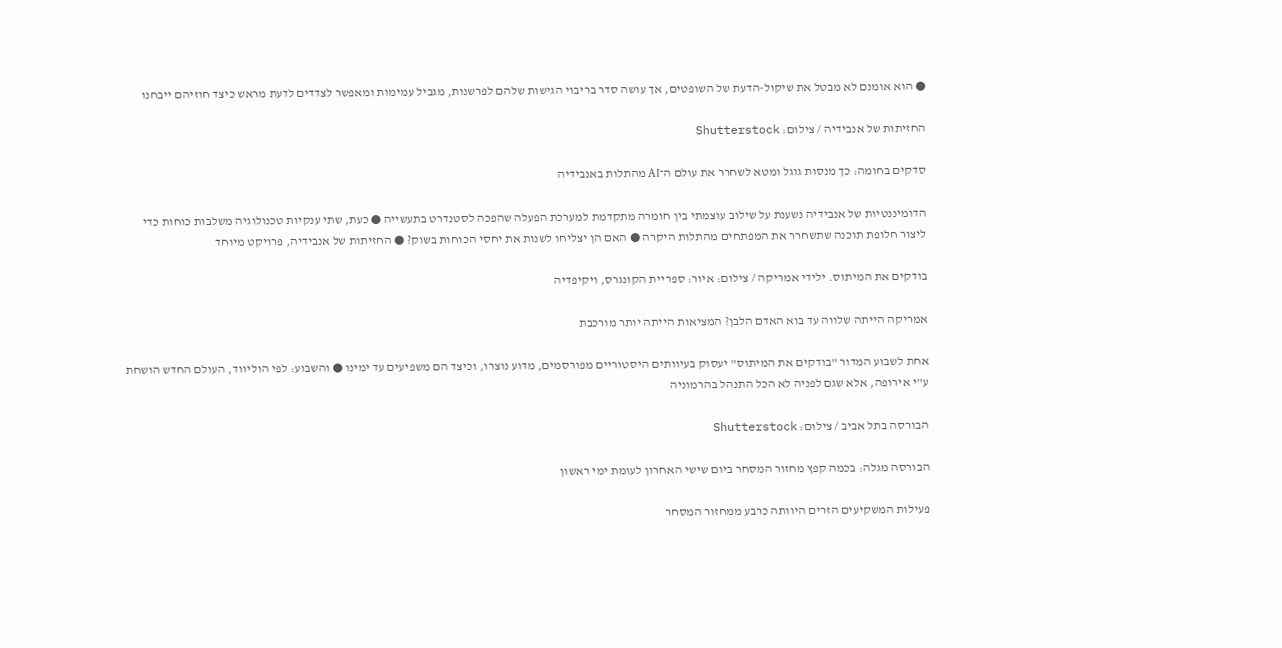● הוא אומנם לא מבטל את שיקול-הדעת של השופטים, אך עושה סדר בריבוי הגישות שלהם לפרשנות, מגביל עמימות ומאפשר לצדדים לדעת מראש כיצד חוזיהם ייבחנו

החזיתות של אנבידיה / צילום: Shutterstock

סדקים בחומה: כך מנסות גוגל ומטא לשחרר את עולם ה־AI מהתלות באנבידיה

הדומיננטיות של אנבידיה נשענת על שילוב עוצמתי בין חומרה מתקדמת למערכת הפעלה שהפכה לסטנדרט בתעשייה ● כעת, שתי ענקיות טכנולוגיה משלבות כוחות כדי ליצור חלופת תוכנה שתשחרר את המפתחים מהתלות היקרה ● האם הן יצליחו לשנות את יחסי הכוחות בשוק? ● החזיתות של אנבידיה, פרויקט מיוחד

בודקים את המיתוס. ילידי אמריקה / צילום: איור: ספריית הקונגרס, ויקיפדיה

אמריקה הייתה שלווה עד בוא האדם הלבן? המציאות הייתה יותר מורכבת

אחת לשבוע המדור "בודקים את המיתוס" יעסוק בעיוותים היסטוריים מפורסמים, מדוע נוצרו, וכיצד הם משפיעים עד ימינו ● והשבוע: לפי הוליווד, העולם החדש הושחת ע"י אירופה, אלא שגם לפניה לא הכל התנהל בהרמוניה

הבורסה בתל אביב / צילום: Shutterstock

הבורסה מגלה: בכמה קפץ מחזור המסחר ביום שישי האחרון לעומת ימי ראשון

פעילות המשקיעים הזרים היוותה כרבע ממחזור המסחר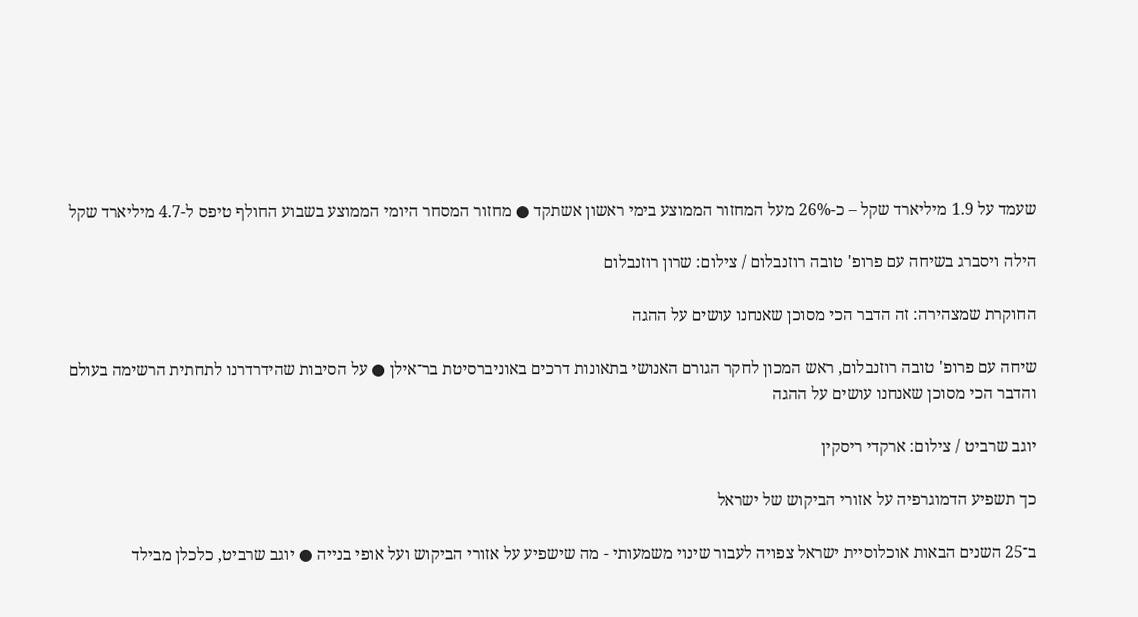שעמד על 1.9 מיליארד שקל – כ-26% מעל המחזור הממוצע בימי ראשון אשתקד ● מחזור המסחר היומי הממוצע בשבוע החולף טיפס ל-4.7 מיליארד שקל

הילה ויסברג בשיחה עם פרופ' טובה רוזנבלום / צילום: שרון רוזנבלום

החוקרת שמצהירה: זה הדבר הכי מסוכן שאנחנו עושים על ההגה

שיחה עם פרופ' טובה רוזנבלום, ראש המכון לחקר הגורם האנושי בתאונות דרכים באוניברסיטת בר־אילן ● על הסיבות שהידרדרנו לתחתית הרשימה בעולם והדבר הכי מסוכן שאנחנו עושים על ההגה

יוגב שרביט / צילום: ארקדי ריסקין

כך תשפיע הדמוגרפיה על אזורי הביקוש של ישראל

ב־25 השנים הבאות אוכלוסיית ישראל צפויה לעבור שינוי משמעותי - מה שישפיע על אזורי הביקוש ועל אופי בנייה ● יוגב שרביט, כלכלן מבילד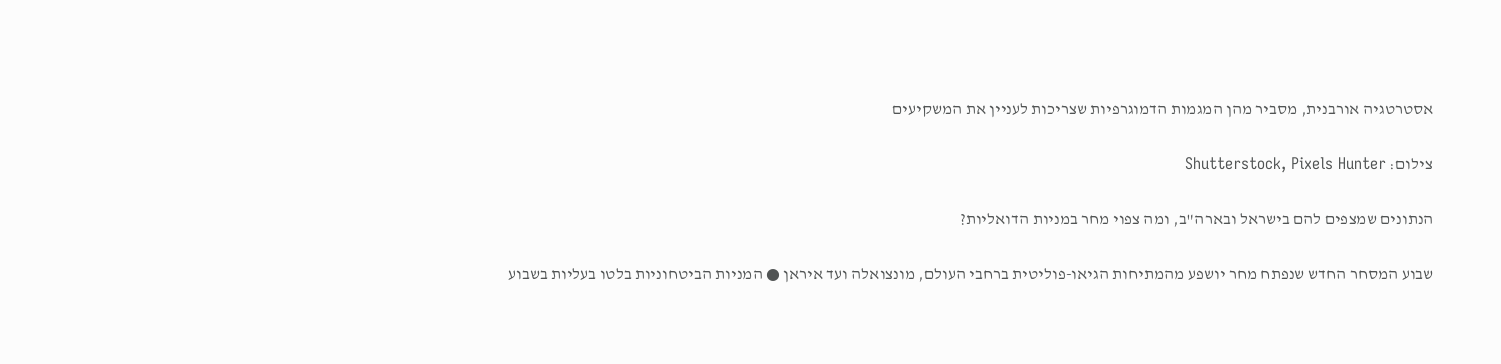אסטרטגיה אורבנית, מסביר מהן המגמות הדמוגרפיות שצריכות לעניין את המשקיעים

צילום: Shutterstock, Pixels Hunter

הנתונים שמצפים להם בישראל ובארה"ב, ומה צפוי מחר במניות הדואליות?

שבוע המסחר החדש שנפתח מחר יושפע מהמתיחות הגיאו-פוליטית ברחבי העולם, מונצואלה ועד איראן ● המניות הביטחוניות בלטו בעליות בשבוע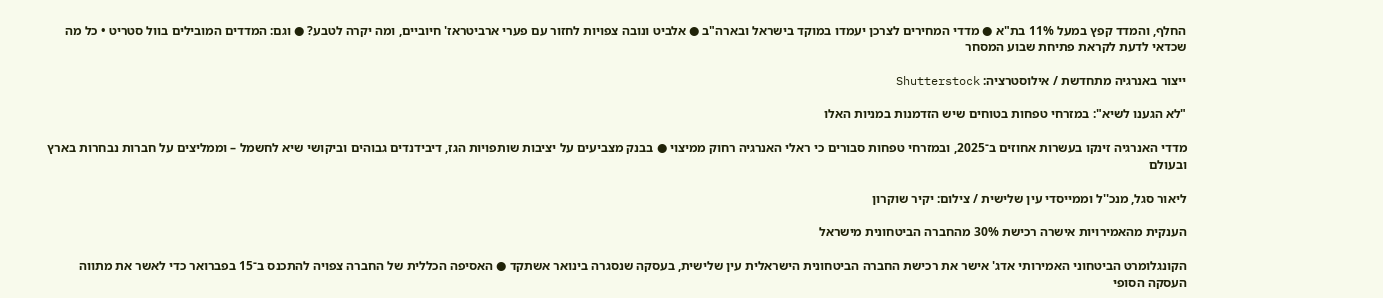החלף, והמדד קפץ במעל 11% בת"א ● מדדי המחירים לצרכן יעמדו במוקד בישראל ובארה"ב ● אלביט ונובה צפויות לחזור עם פערי ארביטראז' חיוביים, ומה יקרה לטבע? ● וגם: המדדים המובילים בוול סטריט • כל מה שכדאי לדעת לקראת פתיחת שבוע המסחר

ייצור באנרגיה מתחדשת / אילוסטרציה: Shutterstock

"לא הגענו לשיא": במזרחי טפחות בטוחים שיש הזדמנות במניות האלו

מדדי האנרגיה זינקו בעשרות אחוזים ב־2025, ובמזרחי טפחות סבורים כי ראלי האנרגיה רחוק ממיצוי ● בבנק מצביעים על יציבות שותפויות הגז, דיבידנדים גבוהים וביקושי שיא לחשמל – וממליצים על חברות נבחרות בארץ ובעולם

ליאור סגל, מנכ''ל וממייסדי עין שלישית / צילום: יקיר שוקרון

הענקית מהאמירויות אישרה רכישת 30% מהחברה הביטחונית מישראל

הקונגלומרט הביטחוני האמירותי אדג' אישר את רכישת החברה הביטחונית הישראלית עין שלישית, בעסקה שנסגרה בינואר אשתקד ● האסיפה הכללית של החברה צפויה להתכנס ב־15 בפברואר כדי לאשר את מתווה העסקה הסופי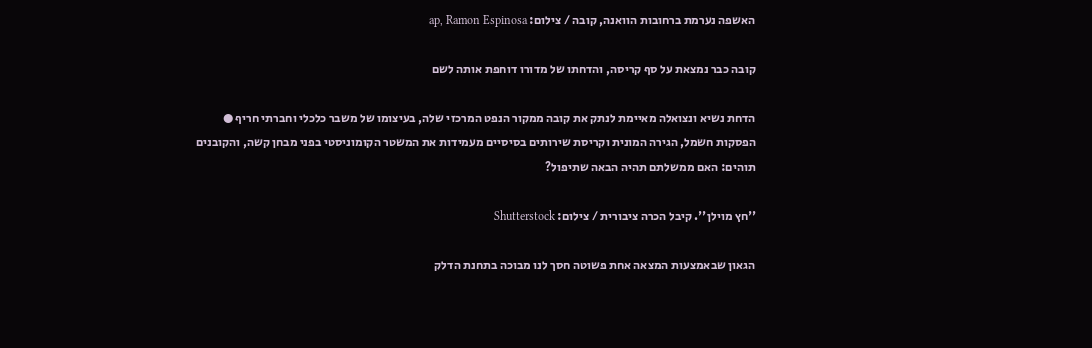האשפה נערמת ברחובות הוואנה, קובה / צילום: ap, Ramon Espinosa

קובה כבר נמצאת על סף קריסה, והדחתו של מדורו דוחפת אותה לשם

הדחת נשיא ונצואלה מאיימת לנתק את קובה ממקור הנפט המרכזי שלה, בעיצומו של משבר כלכלי וחברתי חריף ● הפסקות חשמל, הגירה המונית וקריסת שירותים בסיסיים מעמידות את המשטר הקומוניסטי בפני מבחן קשה, והקובנים תוהים: האם ממשלתם תהיה הבאה שתיפול?

''חץ מוילן''. קיבל הכרה ציבורית / צילום: Shutterstock

הגאון שבאמצעות המצאה אחת פשוטה חסך לנו מבוכה בתחנת הדלק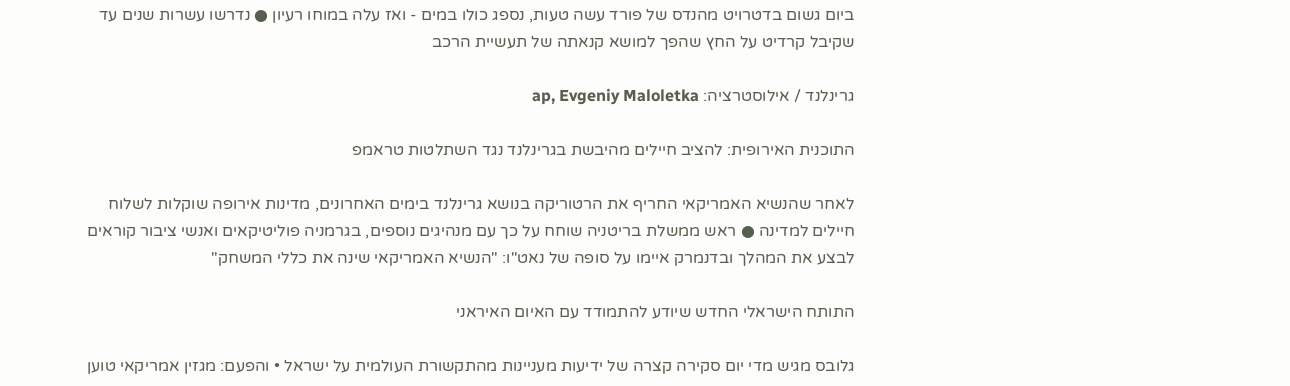ביום גשום בדטרויט מהנדס של פורד עשה טעות, נספג כולו במים - ואז עלה במוחו רעיון ● נדרשו עשרות שנים עד שקיבל קרדיט על החץ שהפך למושא קנאתה של תעשיית הרכב

גרינלנד / אילוסטרציה: ap, Evgeniy Maloletka

התוכנית האירופית: להציב חיילים מהיבשת בגרינלנד נגד השתלטות טראמפ

לאחר שהנשיא האמריקאי החריף את הרטוריקה בנושא גרינלנד בימים האחרונים, מדינות אירופה שוקלות לשלוח חיילים למדינה ● ראש ממשלת בריטניה שוחח על כך עם מנהיגים נוספים, בגרמניה פוליטיקאים ואנשי ציבור קוראים לבצע את המהלך ובדנמרק איימו על סופה של נאט"ו: "הנשיא האמריקאי שינה את כללי המשחק"

התותח הישראלי החדש שיודע להתמודד עם האיום האיראני

גלובס מגיש מדי יום סקירה קצרה של ידיעות מעניינות מהתקשורת העולמית על ישראל • והפעם: מגזין אמריקאי טוען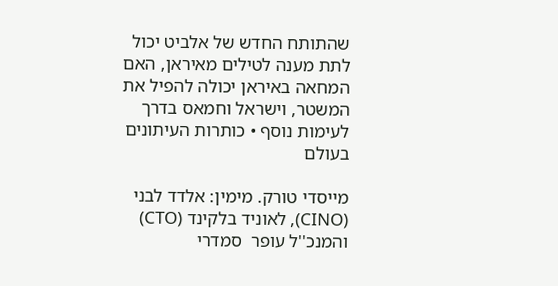שהתותח החדש של אלביט יכול לתת מענה לטילים מאיראן, האם המחאה באיראן יכולה להפיל את המשטר, וישראל וחמאס בדרך לעימות נוסף • כותרות העיתונים בעולם

מייסדי טורק. מימין: אלדד לבני (CINO), לאוניד בלקינד (CTO) והמנכ''ל עופר  סמדרי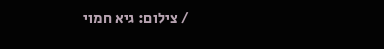/ צילום: גיא חמוי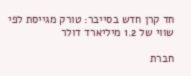חד קרן חדש בסייבר: טורק מגייסת לפי שווי של 1.2 מיליארד דולר

חברת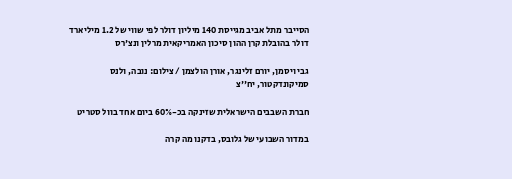הסייבר מתל אביב מגייסת 140 מיליון דולר לפי שווי של 1.2 מיליארד דולר בהובלת קרן ההון סיכון האמריקאית מרלין ונצ'רס

גבי ויסמן, יורם זלינגר, אורן הולצמן / צילום: נובה, ולנס סמיקונדקטור, יח''צ

חברת השבבים הישראלית שזינקה בכ-60% ביום אחד בוול סטריט

במדור השבועי של גלובס, בדקנו מה קרה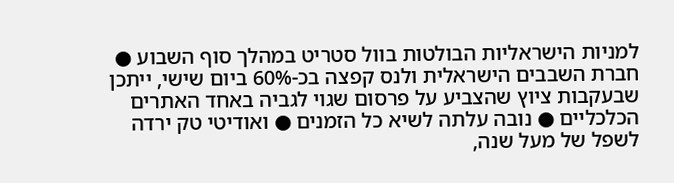למניות הישראליות הבולטות בוול סטריט במהלך סוף השבוע ● חברת השבבים הישראלית ולנס קפצה בכ-60% ביום שישי, ייתכן שבעקבות ציוץ שהצביע על פרסום שגוי לגביה באחד האתרים הכלכליים ● נובה עלתה לשיא כל הזמנים ● ואודיטי טק ירדה לשפל של מעל שנה,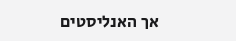אך האנליסטים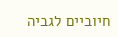חיוביים לגביה